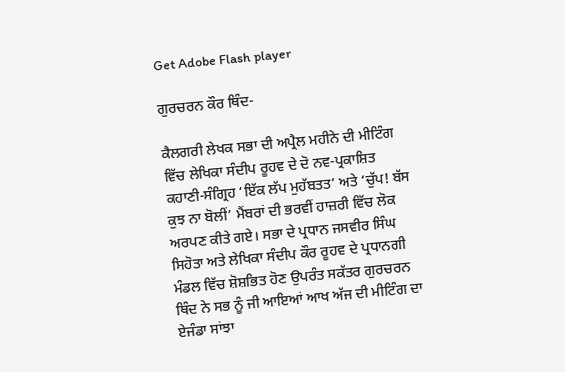Get Adobe Flash player

ਗੁਰਚਰਨ ਕੌਰ ਥਿੰਦ-

ਕੈਲਗਰੀ ਲੇਖਕ ਸਭਾ ਦੀ ਅਪ੍ਰੈਲ ਮਹੀਨੇ ਦੀ ਮੀਟਿੰਗ ਵਿੱਚ ਲੇਖਿਕਾ ਸੰਦੀਪ ਰੂਹਵ ਦੇ ਦੋ ਨਵ-ਪ੍ਰਕਾਸ਼ਿਤ ਕਹਾਣੀ-ਸੰਗ੍ਰਿਹ ‘ਇੱਕ ਲੱਪ ਮੁਹੱਬਤਤ’ ਅਤੇ ‘ਚੁੱਪ! ਬੱਸ ਕੁਝ ਨਾ ਬੋਲੀਂ’ ਮੈਂਬਰਾਂ ਦੀ ਭਰਵੀਂ ਹਾਜ਼ਰੀ ਵਿੱਚ ਲੋਕ ਅਰਪਣ ਕੀਤੇ ਗਏ। ਸਭਾ ਦੇ ਪ੍ਰਧਾਨ ਜਸਵੀਰ ਸਿੰਘ ਸਿਹੋਤਾ ਅਤੇ ਲੇਖਿਕਾ ਸੰਦੀਪ ਕੌਰ ਰੂਹਵ ਦੇ ਪ੍ਰਧਾਨਗੀ ਮੰਡਲ ਵਿੱਚ ਸ਼ੋਸ਼ਭਿਤ ਹੋਣ ਉਪਰੰਤ ਸਕੱਤਰ ਗੁਰਚਰਨ ਥਿੰਦ ਨੇ ਸਭ ਨੂੰ ਜੀ ਆਇਆਂ ਆਖ ਅੱਜ ਦੀ ਮੀਟਿੰਗ ਦਾ ਏਜੰਡਾ ਸਾਂਝਾ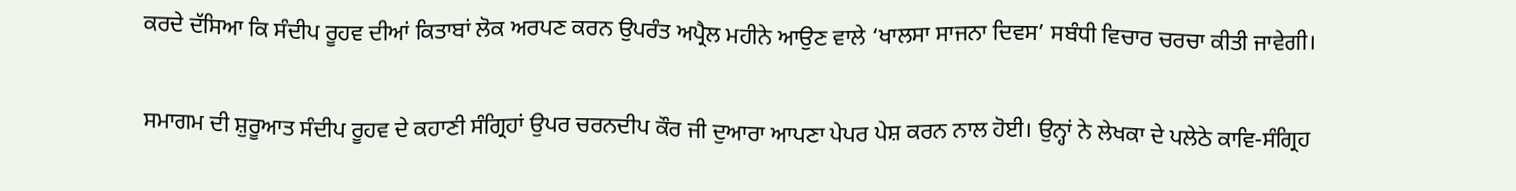ਕਰਦੇ ਦੱਸਿਆ ਕਿ ਸੰਦੀਪ ਰੂਹਵ ਦੀਆਂ ਕਿਤਾਬਾਂ ਲੋਕ ਅਰਪਣ ਕਰਨ ਉਪਰੰਤ ਅਪ੍ਰੈਲ ਮਹੀਨੇ ਆਉਣ ਵਾਲੇ ‘ਖਾਲਸਾ ਸਾਜਨਾ ਦਿਵਸ’ ਸਬੰਧੀ ਵਿਚਾਰ ਚਰਚਾ ਕੀਤੀ ਜਾਵੇਗੀ।

ਸਮਾਗਮ ਦੀ ਸ਼ੁਰੂਆਤ ਸੰਦੀਪ ਰੂਹਵ ਦੇ ਕਹਾਣੀ ਸੰਗ੍ਰਿਹਾਂ ਉਪਰ ਚਰਨਦੀਪ ਕੌਰ ਜੀ ਦੁਆਰਾ ਆਪਣਾ ਪੇਪਰ ਪੇਸ਼ ਕਰਨ ਨਾਲ ਹੋਈ। ਉਨ੍ਹਾਂ ਨੇ ਲੇਖਕਾ ਦੇ ਪਲੇਠੇ ਕਾਵਿ-ਸੰਗ੍ਰਿਹ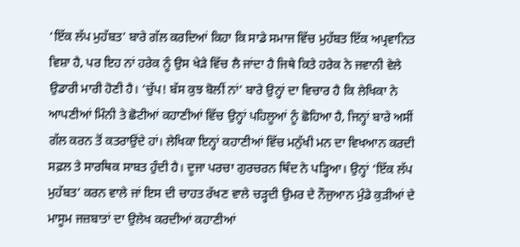‘ਇੱਕ ਲੱਪ ਮੁਹੱਬਤ’ ਬਾਰੇ ਗੱਲ ਕਰਦਿਆਂ ਕਿਹਾ ਕਿ ਸਾਡੇ ਸਮਾਜ ਵਿੱਚ ਮੁਹੱਬਤ ਇੱਕ ਅਪ੍ਰਵਾਨਿਤ ਵਿਸ਼ਾ ਹੈ, ਪਰ ਇਹ ਨਾਂ ਹਰੇਕ ਨੂੰ ਉਸ ਖੇੜੇ ਵਿੱਚ ਲੈ ਜਾਂਦਾ ਹੈ ਜਿਥੇ ਕਿਤੇ ਹਰੇਕ ਨੇ ਜਵਾਨੀ ਵੇਲੇ ਉਡਾਰੀ ਮਾਰੀ ਹੋਣੀ ਹੈ। ‘ਚੁੱਪ! ਬੱਸ ਕੁਝ ਬੋਲੀਂ ਨਾਂ’ ਬਾਰੇ ਉਨ੍ਹਾਂ ਦਾ ਵਿਚਾਰ ਹੈ ਕਿ ਲੇਖਿਕਾ ਨੇ ਆਪਣੀਆਂ ਮਿੰਨੀ ਤੇ ਛੋਟੀਆਂ ਕਹਾਣੀਆਂ ਵਿੱਚ ਉਨ੍ਹਾਂ ਪਹਿਲੂਆਂ ਨੂੰ ਛੋਹਿਆ ਹੈ, ਜਿਨ੍ਹਾਂ ਬਾਰੇ ਅਸੀਂ ਗੱਲ ਕਰਨ ਤੋਂ ਕਤਰਾਉਂਦੇ ਹਾਂ। ਲੇਖਿਕਾ ਇਨ੍ਹਾਂ ਕਹਾਣੀਆਂ ਵਿੱਚ ਮਨੁੱਖੀ ਮਨ ਦਾ ਵਿਖਆਨ ਕਰਦੀ ਸਫ਼ਲ ਤੇ ਸਾਰਥਿਕ ਸਾਬਤ ਹੁੰਦੀ ਹੈ। ਦੂਜਾ ਪਰਚਾ ਗੁਰਚਰਨ ਥਿੰਦ ਨੇ ਪੜ੍ਹਿਆ। ਉਨ੍ਹਾਂ ‘ਇੱਕ ਲੱਪ ਮੁਹੱਬਤ’ ਕਰਨ ਵਾਲੇ ਜਾਂ ਇਸ ਦੀ ਚਾਹਤ ਰੱਖਣ ਵਾਲੇ ਚੜ੍ਹਦੀ ਉਮਰ ਦੇ ਨੌਜੁਆਨ ਮੁੰਡੇ ਕੁੜੀਆਂ ਦੇ ਮਾਸੂਮ ਜਜ਼ਬਾਤਾਂ ਦਾ ਉਲੇਖ ਕਰਦੀਆਂ ਕਹਾਣੀਆਂ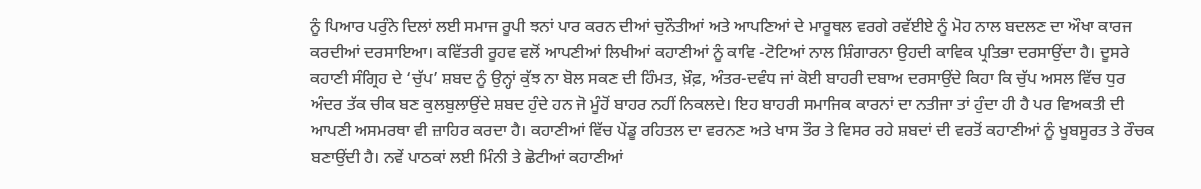ਨੂੰ ਪਿਆਰ ਪਰੁੰਨੇ ਦਿਲਾਂ ਲਈ ਸਮਾਜ ਰੂਪੀ ਝਨਾਂ ਪਾਰ ਕਰਨ ਦੀਆਂ ਚੁਨੌਤੀਆਂ ਅਤੇ ਆਪਣਿਆਂ ਦੇ ਮਾਰੂਥਲ ਵਰਗੇ ਰਵੱਈਏ ਨੂੰ ਮੋਹ ਨਾਲ ਬਦਲਣ ਦਾ ਔਖਾ ਕਾਰਜ ਕਰਦੀਆਂ ਦਰਸਾਇਆ। ਕਵਿੱਤਰੀ ਰੂਹਵ ਵਲੋਂ ਆਪਣੀਆਂ ਲਿਖੀਆਂ ਕਹਾਣੀਆਂ ਨੂੰ ਕਾਵਿ -ਟੋਟਿਆਂ ਨਾਲ ਸ਼ਿੰਗਾਰਨਾ ਉਹਦੀ ਕਾਵਿਕ ਪ੍ਰਤਿਭਾ ਦਰਸਾਉਂਦਾ ਹੈ। ਦੂਸਰੇ ਕਹਾਣੀ ਸੰਗ੍ਰਿਹ ਦੇ ‘ਚੁੱਪ’ ਸ਼ਬਦ ਨੂੰ ਉਨ੍ਹਾਂ ਕੁੱਝ ਨਾ ਬੋਲ ਸਕਣ ਦੀ ਹਿੰਮਤ, ਖ਼ੌਫ਼, ਅੰਤਰ-ਦਵੰਧ ਜਾਂ ਕੋਈ ਬਾਹਰੀ ਦਬਾਅ ਦਰਸਾਉਂਦੇ ਕਿਹਾ ਕਿ ਚੁੱਪ ਅਸਲ ਵਿੱਚ ਧੁਰ ਅੰਦਰ ਤੱਕ ਚੀਕ ਬਣ ਕੁਲਬੁਲਾਉਂਦੇ ਸ਼ਬਦ ਹੁੰਦੇ ਹਨ ਜੋ ਮੂੰਹੋਂ ਬਾਹਰ ਨਹੀਂ ਨਿਕਲਦੇ। ਇਹ ਬਾਹਰੀ ਸਮਾਜਿਕ ਕਾਰਨਾਂ ਦਾ ਨਤੀਜਾ ਤਾਂ ਹੁੰਦਾ ਹੀ ਹੈ ਪਰ ਵਿਅਕਤੀ ਦੀ ਆਪਣੀ ਅਸਮਰਥਾ ਵੀ ਜ਼ਾਹਿਰ ਕਰਦਾ ਹੈ। ਕਹਾਣੀਆਂ ਵਿੱਚ ਪੇਂਡੂ ਰਹਿਤਲ ਦਾ ਵਰਨਣ ਅਤੇ ਖਾਸ ਤੌਰ ਤੇ ਵਿਸਰ ਰਹੇ ਸ਼ਬਦਾਂ ਦੀ ਵਰਤੋਂ ਕਹਾਣੀਆਂ ਨੂੰ ਖੂਬਸੂਰਤ ਤੇ ਰੌਚਕ ਬਣਾਉਂਦੀ ਹੈ। ਨਵੇਂ ਪਾਠਕਾਂ ਲਈ ਮਿੰਨੀ ਤੇ ਛੋਟੀਆਂ ਕਹਾਣੀਆਂ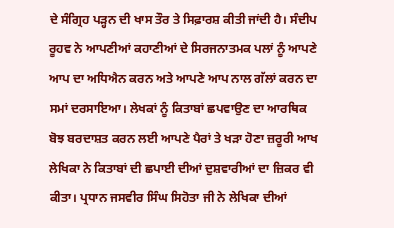ਦੇ ਸੰਗ੍ਰਿਹ ਪੜ੍ਹਨ ਦੀ ਖਾਸ ਤੌਰ ਤੇ ਸਿਫ਼ਾਰਸ਼ ਕੀਤੀ ਜਾਂਦੀ ਹੈ। ਸੰਦੀਪ ਰੂਹਵ ਨੇ ਆਪਣੀਆਂ ਕਹਾਣੀਆਂ ਦੇ ਸਿਰਜਨਾਤਮਕ ਪਲਾਂ ਨੂੰ ਆਪਣੇ ਆਪ ਦਾ ਅਧਿਐਨ ਕਰਨ ਅਤੇ ਆਪਣੇ ਆਪ ਨਾਲ ਗੱਲਾਂ ਕਰਨ ਦਾ ਸਮਾਂ ਦਰਸਾਇਆ। ਲੇਖਕਾਂ ਨੂੰ ਕਿਤਾਬਾਂ ਛਪਵਾਉਣ ਦਾ ਆਰਥਿਕ ਬੋਝ ਬਰਦਾਸ਼ਤ ਕਰਨ ਲਈ ਆਪਣੇ ਪੈਰਾਂ ਤੇ ਖੜਾ ਹੋਣਾ ਜ਼ਰੂਰੀ ਆਖ ਲੇਖਿਕਾ ਨੇ ਕਿਤਾਬਾਂ ਦੀ ਛਪਾਈ ਦੀਆਂ ਦੁਸ਼ਵਾਰੀਆਂ ਦਾ ਜ਼ਿਕਰ ਵੀ ਕੀਤਾ। ਪ੍ਰਧਾਨ ਜਸਵੀਰ ਸਿੰਘ ਸਿਹੋਤਾ ਜੀ ਨੇ ਲੇਖਿਕਾ ਦੀਆਂ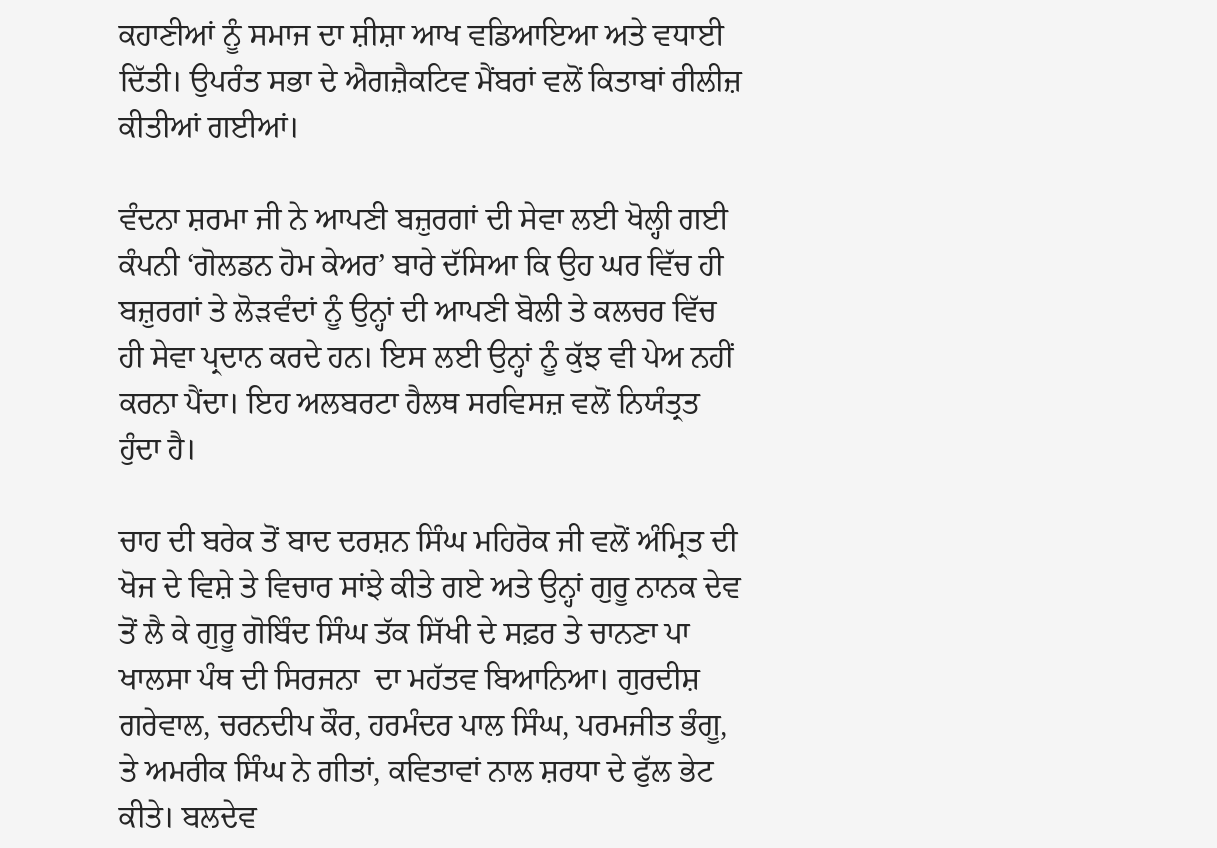ਕਹਾਣੀਆਂ ਨੂੰ ਸਮਾਜ ਦਾ ਸ਼ੀਸ਼ਾ ਆਖ ਵਡਿਆਇਆ ਅਤੇ ਵਧਾਈ ਦਿੱਤੀ। ਉਪਰੰਤ ਸਭਾ ਦੇ ਐਗਜ਼ੈਕਟਿਵ ਮੈਂਬਰਾਂ ਵਲੋਂ ਕਿਤਾਬਾਂ ਰੀਲੀਜ਼ ਕੀਤੀਆਂ ਗਈਆਂ।

ਵੰਦਨਾ ਸ਼ਰਮਾ ਜੀ ਨੇ ਆਪਣੀ ਬਜ਼ੁਰਗਾਂ ਦੀ ਸੇਵਾ ਲਈ ਖੋਲ੍ਹੀ ਗਈ ਕੰਪਨੀ ‘ਗੋਲਡਨ ਹੋਮ ਕੇਅਰ’ ਬਾਰੇ ਦੱਸਿਆ ਕਿ ਉਹ ਘਰ ਵਿੱਚ ਹੀ ਬਜ਼ੁਰਗਾਂ ਤੇ ਲੋੜਵੰਦਾਂ ਨੂੰ ਉਨ੍ਹਾਂ ਦੀ ਆਪਣੀ ਬੋਲੀ ਤੇ ਕਲਚਰ ਵਿੱਚ ਹੀ ਸੇਵਾ ਪ੍ਰਦਾਨ ਕਰਦੇ ਹਨ। ਇਸ ਲਈ ਉਨ੍ਹਾਂ ਨੂੰ ਕੁੱਝ ਵੀ ਪੇਅ ਨਹੀਂ ਕਰਨਾ ਪੈਂਦਾ। ਇਹ ਅਲਬਰਟਾ ਹੈਲਥ ਸਰਵਿਸਜ਼ ਵਲੋਂ ਨਿਯੰਤ੍ਰਤ ਹੁੰਦਾ ਹੈ।

ਚਾਹ ਦੀ ਬਰੇਕ ਤੋਂ ਬਾਦ ਦਰਸ਼ਨ ਸਿੰਘ ਮਹਿਰੋਕ ਜੀ ਵਲੋਂ ਅੰਮ੍ਰਿਤ ਦੀ ਖੋਜ ਦੇ ਵਿਸ਼ੇ ਤੇ ਵਿਚਾਰ ਸਾਂਝੇ ਕੀਤੇ ਗਏ ਅਤੇ ਉਨ੍ਹਾਂ ਗੁਰੂ ਨਾਨਕ ਦੇਵ ਤੋਂ ਲੈ ਕੇ ਗੁਰੂ ਗੋਬਿੰਦ ਸਿੰਘ ਤੱਕ ਸਿੱਖੀ ਦੇ ਸਫ਼ਰ ਤੇ ਚਾਨਣਾ ਪਾ ਖਾਲਸਾ ਪੰਥ ਦੀ ਸਿਰਜਨਾ  ਦਾ ਮਹੱਤਵ ਬਿਆਨਿਆ। ਗੁਰਦੀਸ਼ ਗਰੇਵਾਲ, ਚਰਨਦੀਪ ਕੌਰ, ਹਰਮੰਦਰ ਪਾਲ ਸਿੰਘ, ਪਰਮਜੀਤ ਭੰਗੂ, ਤੇ ਅਮਰੀਕ ਸਿੰਘ ਨੇ ਗੀਤਾਂ, ਕਵਿਤਾਵਾਂ ਨਾਲ ਸ਼ਰਧਾ ਦੇ ਫੁੱਲ ਭੇਟ ਕੀਤੇ। ਬਲਦੇਵ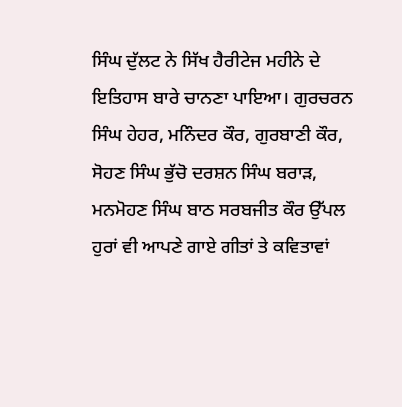ਸਿੰਘ ਦੁੱਲਟ ਨੇ ਸਿੱਖ ਹੈਰੀਟੇਜ ਮਹੀਨੇ ਦੇ ਇਤਿਹਾਸ ਬਾਰੇ ਚਾਨਣਾ ਪਾਇਆ। ਗੁਰਚਰਨ ਸਿੰਘ ਹੇਹਰ, ਮਨਿੰਦਰ ਕੌਰ, ਗੁਰਬਾਣੀ ਕੌਰ, ਸੋਹਣ ਸਿੰਘ ਭੁੱਚੋ ਦਰਸ਼ਨ ਸਿੰਘ ਬਰਾੜ, ਮਨਮੋਹਣ ਸਿੰਘ ਬਾਠ ਸਰਬਜੀਤ ਕੌਰ ਉੱਪਲ ਹੁਰਾਂ ਵੀ ਆਪਣੇ ਗਾਏ ਗੀਤਾਂ ਤੇ ਕਵਿਤਾਵਾਂ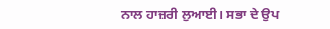ਨਾਲ ਹਾਜ਼ਰੀ ਲੁਆਈ। ਸਭਾ ਦੇ ਉਪ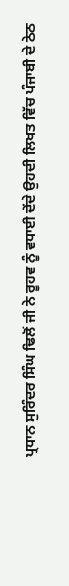ਪ੍ਰਧਾਨ ਸੁਰਿੰਦਰ ਸਿੰਘ ਢਿਲੋਂ ਜੀ ਨੇ ਰੂਹਵ ਨੂੰ ਵਧਾਈ ਦੇਂਦੇ ਉਹਦੀ ਲਿਖਤ ਵਿੱਚ ਪੰਜਾਬੀ ਦੇ ਠੇਠ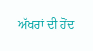ਅੱਖਰਾਂ ਦੀ ਹੋਂਦ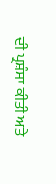ਦੀ ਪ੍ਰਸ਼ੰਸਾ ਕੀਤੀ ਅਤੇ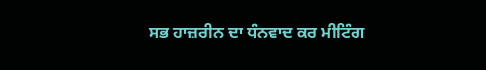ਸਭ ਹਾਜ਼ਰੀਨ ਦਾ ਧੰਨਵਾਦ ਕਰ ਮੀਟਿੰਗ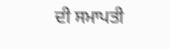ਦੀ ਸਮਾਪਤੀ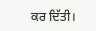ਕਰ ਦਿੱਤੀ।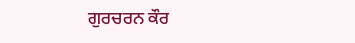ਗੁਰਚਰਨ ਕੌਰ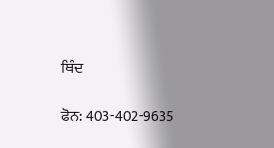ਥਿੰਦ

ਫੋਨ: 403-402-9635